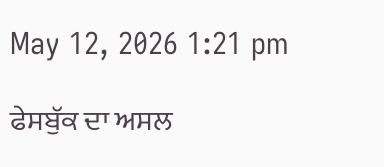May 12, 2026 1:21 pm

ਫੇਸਬੁੱਕ ਦਾ ਅਸਲ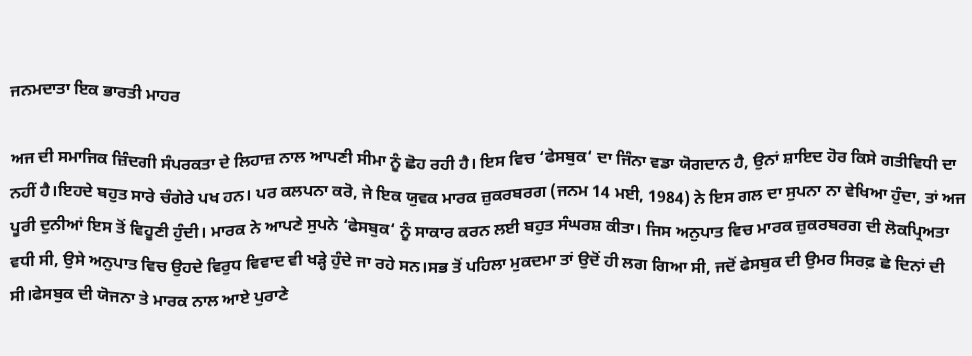ਜਨਮਦਾਤਾ ਇਕ ਭਾਰਤੀ ਮਾਹਰ

ਅਜ ਦੀ ਸਮਾਜਿਕ ਜ਼ਿੰਦਗੀ ਸੰਪਰਕਤਾ ਦੇ ਲਿਹਾਜ਼ ਨਾਲ ਆਪਣੀ ਸੀਮਾ ਨੂੰ ਛੋਹ ਰਹੀ ਹੈ। ਇਸ ਵਿਚ ‘ਫੇਸਬੁਕ‘ ਦਾ ਜਿੰਨਾ ਵਡਾ ਯੋਗਦਾਨ ਹੈ, ਉਨਾਂ ਸ਼ਾਇਦ ਹੋਰ ਕਿਸੇ ਗਤੀਵਿਧੀ ਦਾ ਨਹੀਂ ਹੈ।ਇਹਦੇ ਬਹੁਤ ਸਾਰੇ ਚੰਗੇਰੇ ਪਖ ਹਨ। ਪਰ ਕਲਪਨਾ ਕਰੋ, ਜੇ ਇਕ ਯੁਵਕ ਮਾਰਕ ਜ਼ੁਕਰਬਰਗ (ਜਨਮ 14 ਮਈ, 1984) ਨੇ ਇਸ ਗਲ ਦਾ ਸੁਪਨਾ ਨਾ ਵੇਖਿਆ ਹੁੰਦਾ, ਤਾਂ ਅਜ ਪੂਰੀ ਦੁਨੀਆਂ ਇਸ ਤੋਂ ਵਿਹੂਣੀ ਹੁੰਦੀ। ਮਾਰਕ ਨੇ ਆਪਣੇ ਸੁਪਨੇ ‘ਫੇਸਬੁਕ‘ ਨੂੰ ਸਾਕਾਰ ਕਰਨ ਲਈ ਬਹੁਤ ਸੰਘਰਸ਼ ਕੀਤਾ। ਜਿਸ ਅਨੁਪਾਤ ਵਿਚ ਮਾਰਕ ਜ਼ੁਕਰਬਰਗ ਦੀ ਲੋਕਪ੍ਰਿਅਤਾ ਵਧੀ ਸੀ, ਉਸੇ ਅਨੁਪਾਤ ਵਿਚ ਉਹਦੇ ਵਿਰੁਧ ਵਿਵਾਦ ਵੀ ਖੜ੍ਹੇ ਹੁੰਦੇ ਜਾ ਰਹੇ ਸਨ।ਸਭ ਤੋਂ ਪਹਿਲਾ ਮੁਕਦਮਾ ਤਾਂ ਉਦੋਂ ਹੀ ਲਗ ਗਿਆ ਸੀ, ਜਦੋਂ ਫੇਸਬੁਕ ਦੀ ਉਮਰ ਸਿਰਫ਼ ਛੇ ਦਿਨਾਂ ਦੀ ਸੀ।ਫੇਸਬੁਕ ਦੀ ਯੋਜਨਾ ਤੇ ਮਾਰਕ ਨਾਲ ਆਏ ਪੁਰਾਣੇ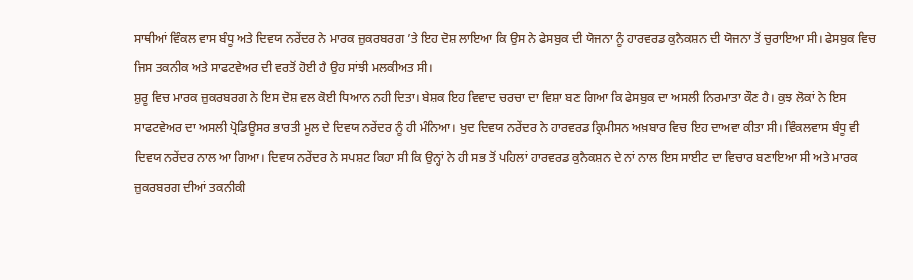ਸਾਥੀਆਂ ਵਿੰਕਲ ਵਾਸ ਬੰਧੂ ਅਤੇ ਦਿਵਯ ਨਰੇਂਦਰ ਨੇ ਮਾਰਕ ਜ਼ੁਕਰਬਰਗ ’ਤੇ ਇਹ ਦੋਸ਼ ਲਾਇਆ ਕਿ ਉਸ ਨੇ ਫੇਸਬੁਕ ਦੀ ਯੋਜਨਾ ਨੂੰ ਹਾਰਵਰਡ ਕੁਨੈਕਸ਼ਨ ਦੀ ਯੋਜਨਾ ਤੋਂ ਚੁਰਾਇਆ ਸੀ। ਫੇਸਬੁਕ ਵਿਚ ਜਿਸ ਤਕਨੀਕ ਅਤੇ ਸਾਫਟਵੇਅਰ ਦੀ ਵਰਤੋਂ ਹੋਈ ਹੈ ਉਹ ਸਾਂਝੀ ਮਲਕੀਅਤ ਸੀ।
ਸ਼ੁਰੂ ਵਿਚ ਮਾਰਕ ਜ਼ੁਕਰਬਰਗ ਨੇ ਇਸ ਦੋਸ਼ ਵਲ ਕੋਈ ਧਿਆਨ ਨਹੀ ਦਿਤਾ। ਬੇਸ਼ਕ ਇਹ ਵਿਵਾਦ ਚਰਚਾ ਦਾ ਵਿਸ਼ਾ ਬਣ ਗਿਆ ਕਿ ਫੇਸਬੁਕ ਦਾ ਅਸਲੀ ਨਿਰਮਾਤਾ ਕੌਣ ਹੈ। ਕੁਝ ਲੋਕਾਂ ਨੇ ਇਸ ਸਾਫਟਵੇਅਰ ਦਾ ਅਸਲੀ ਪ੍ਰੋਡਿਊਸਰ ਭਾਰਤੀ ਮੂਲ ਦੇ ਦਿਵਯ ਨਰੇਂਦਰ ਨੂੰ ਹੀ ਮੰਨਿਆ। ਖੁਦ ਦਿਵਯ ਨਰੇਂਦਰ ਨੇ ਹਾਰਵਰਡ ਕ੍ਰਿਮੀਸਨ ਅਖ਼ਬਾਰ ਵਿਚ ਇਹ ਦਾਅਵਾ ਕੀਤਾ ਸੀ। ਵਿੰਕਲਵਾਸ ਬੰਧੂ ਵੀ ਦਿਵਯ ਨਰੇਂਦਰ ਨਾਲ ਆ ਗਿਆ। ਦਿਵਯ ਨਰੇਂਦਰ ਨੇ ਸਪਸ਼ਟ ਕਿਹਾ ਸੀ ਕਿ ਉਨ੍ਹਾਂ ਨੇ ਹੀ ਸਭ ਤੋਂ ਪਹਿਲਾਂ ਹਾਰਵਰਡ ਕੁਨੈਕਸ਼ਨ ਦੇ ਨਾਂ ਨਾਲ ਇਸ ਸਾਈਟ ਦਾ ਵਿਚਾਰ ਬਣਾਇਆ ਸੀ ਅਤੇ ਮਾਰਕ ਜ਼ੁਕਰਬਰਗ ਦੀਆਂ ਤਕਨੀਕੀ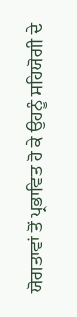ਯੋਗਤਾਵਾਂ ਤੋਂ ਪ੍ਰਭਾਵਿਤ ਹੋ ਕੇ ਉਹਨੂੰ ਸਹਿਯੋਗੀ ਦੇ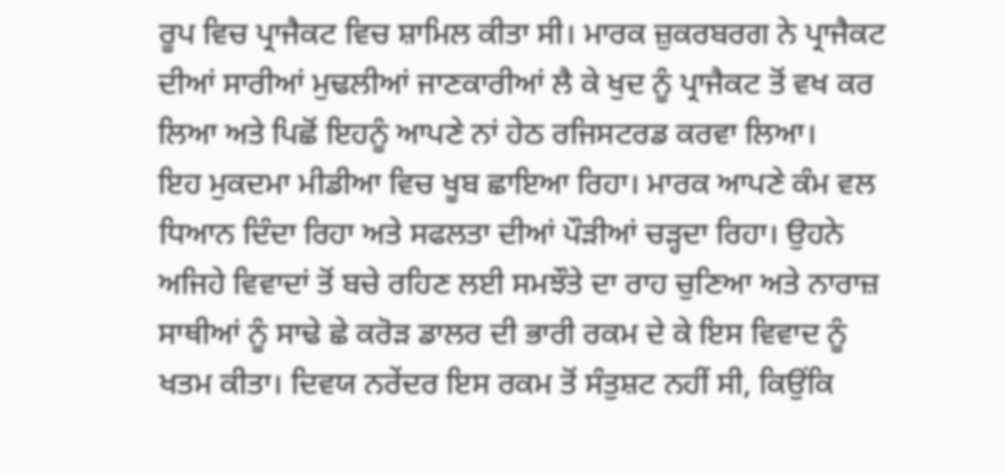ਰੂਪ ਵਿਚ ਪ੍ਰਾਜੈਕਟ ਵਿਚ ਸ਼ਾਮਿਲ ਕੀਤਾ ਸੀ। ਮਾਰਕ ਜ਼ੁਕਰਬਰਗ ਨੇ ਪ੍ਰਾਜੈਕਟ ਦੀਆਂ ਸਾਰੀਆਂ ਮੁਢਲੀਆਂ ਜਾਣਕਾਰੀਆਂ ਲੈ ਕੇ ਖੁਦ ਨੂੰ ਪ੍ਰਾਜੈਕਟ ਤੋਂ ਵਖ ਕਰ ਲਿਆ ਅਤੇ ਪਿਛੋਂ ਇਹਨੂੰ ਆਪਣੇ ਨਾਂ ਹੇਠ ਰਜਿਸਟਰਡ ਕਰਵਾ ਲਿਆ।
ਇਹ ਮੁਕਦਮਾ ਮੀਡੀਆ ਵਿਚ ਖੂਬ ਛਾਇਆ ਰਿਹਾ। ਮਾਰਕ ਆਪਣੇ ਕੰਮ ਵਲ ਧਿਆਨ ਦਿੰਦਾ ਰਿਹਾ ਅਤੇ ਸਫਲਤਾ ਦੀਆਂ ਪੌੜੀਆਂ ਚੜ੍ਹਦਾ ਰਿਹਾ। ਉਹਨੇ ਅਜਿਹੇ ਵਿਵਾਦਾਂ ਤੋਂ ਬਚੇ ਰਹਿਣ ਲਈ ਸਮਝੌਤੇ ਦਾ ਰਾਹ ਚੁਣਿਆ ਅਤੇ ਨਾਰਾਜ਼ ਸਾਥੀਆਂ ਨੂੰ ਸਾਢੇ ਛੇ ਕਰੋੜ ਡਾਲਰ ਦੀ ਭਾਰੀ ਰਕਮ ਦੇ ਕੇ ਇਸ ਵਿਵਾਦ ਨੂੰ ਖਤਮ ਕੀਤਾ। ਦਿਵਯ ਨਰੇਂਦਰ ਇਸ ਰਕਮ ਤੋਂ ਸੰਤੁਸ਼ਟ ਨਹੀਂ ਸੀ, ਕਿਉਂਕਿ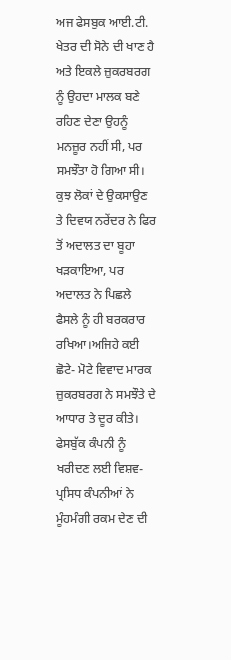ਅਜ ਫੇਸਬੁਕ ਆਈ.ਟੀ. ਖੇਤਰ ਦੀ ਸੋਨੇ ਦੀ ਖਾਣ ਹੈ ਅਤੇ ਇਕਲੇ ਜ਼ੁਕਰਬਰਗ ਨੂੰ ਉਹਦਾ ਮਾਲਕ ਬਣੇ ਰਹਿਣ ਦੇਣਾ ਉਹਨੂੰ ਮਨਜ਼ੂਰ ਨਹੀਂ ਸੀ, ਪਰ ਸਮਝੌਤਾ ਹੋ ਗਿਆ ਸੀ। ਕੁਝ ਲੋਕਾਂ ਦੇ ਉਕਸਾਉਣ ਤੇ ਦਿਵਯ ਨਰੇਂਦਰ ਨੇ ਫਿਰ ਤੋਂ ਅਦਾਲਤ ਦਾ ਬੂਹਾ ਖੜਕਾਇਆ, ਪਰ ਅਦਾਲਤ ਨੇ ਪਿਛਲੇ ਫੈਸਲੇ ਨੂੰ ਹੀ ਬਰਕਰਾਰ ਰਖਿਆ।ਅਜਿਹੇ ਕਈ ਛੋਟੇ- ਮੋਟੇ ਵਿਵਾਦ ਮਾਰਕ ਜ਼ੁਕਰਬਰਗ ਨੇ ਸਮਝੌਤੇ ਦੇ ਆਧਾਰ ਤੇ ਦੂਰ ਕੀਤੇ। ਫੇਸਬੁੱਕ ਕੰਪਨੀ ਨੂੰ ਖਰੀਦਣ ਲਈ ਵਿਸ਼ਵ- ਪ੍ਰਸਿਧ ਕੰਪਨੀਆਂ ਨੇ ਮੂੰਹਮੰਗੀ ਰਕਮ ਦੇਣ ਦੀ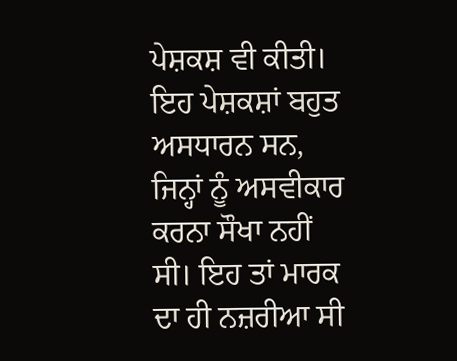ਪੇਸ਼ਕਸ਼ ਵੀ ਕੀਤੀ। ਇਹ ਪੇਸ਼ਕਸ਼ਾਂ ਬਹੁਤ ਅਸਧਾਰਨ ਸਨ, ਜਿਨ੍ਹਾਂ ਨੂੰ ਅਸਵੀਕਾਰ ਕਰਨਾ ਸੌਖਾ ਨਹੀਂ ਸੀ। ਇਹ ਤਾਂ ਮਾਰਕ ਦਾ ਹੀ ਨਜ਼ਰੀਆ ਸੀ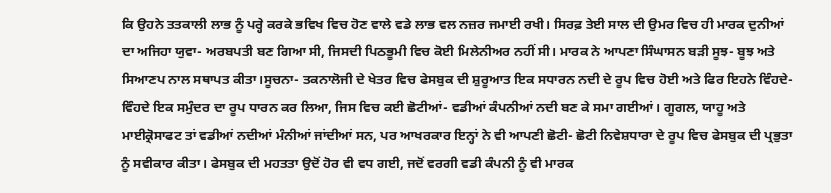ਕਿ ਉਹਨੇ ਤਤਕਾਲੀ ਲਾਭ ਨੂੰ ਪਰ੍ਹੇ ਕਰਕੇ ਭਵਿਖ ਵਿਚ ਹੋਣ ਵਾਲੇ ਵਡੇ ਲਾਭ ਵਲ ਨਜ਼ਰ ਜਮਾਈ ਰਖੀ। ਸਿਰਫ਼ ਤੇਈ ਸਾਲ ਦੀ ਉਮਰ ਵਿਚ ਹੀ ਮਾਰਕ ਦੁਨੀਆਂ ਦਾ ਅਜਿਹਾ ਯੁਵਾ- ਅਰਬਪਤੀ ਬਣ ਗਿਆ ਸੀ, ਜਿਸਦੀ ਪਿਠਭੂਮੀ ਵਿਚ ਕੋਈ ਮਿਲੇਨੀਅਰ ਨਹੀਂ ਸੀ। ਮਾਰਕ ਨੇ ਆਪਣਾ ਸਿੰਘਾਸਨ ਬੜੀ ਸੂਝ- ਬੂਝ ਅਤੇ ਸਿਆਣਪ ਨਾਲ ਸਥਾਪਤ ਕੀਤਾ।ਸੂਚਨਾ- ਤਕਨਾਲੋਜੀ ਦੇ ਖੇਤਰ ਵਿਚ ਫੇਸਬੁਕ ਦੀ ਸ਼ੁਰੂਆਤ ਇਕ ਸਧਾਰਨ ਨਦੀ ਦੇ ਰੂਪ ਵਿਚ ਹੋਈ ਅਤੇ ਫਿਰ ਇਹਨੇ ਵਿੰਹਦੇ- ਵਿੰਹਦੇ ਇਕ ਸਮੁੰਦਰ ਦਾ ਰੂਪ ਧਾਰਨ ਕਰ ਲਿਆ, ਜਿਸ ਵਿਚ ਕਈ ਛੋਟੀਆਂ- ਵਡੀਆਂ ਕੰਪਨੀਆਂ ਨਦੀ ਬਣ ਕੇ ਸਮਾ ਗਈਆਂ। ਗੂਗਲ, ਯਾਹੂ ਅਤੇ ਮਾਈਕ੍ਰੋਸਾਫਟ ਤਾਂ ਵਡੀਆਂ ਨਦੀਆਂ ਮੰਨੀਆਂ ਜਾਂਦੀਆਂ ਸਨ, ਪਰ ਆਖਰਕਾਰ ਇਨ੍ਹਾਂ ਨੇ ਵੀ ਆਪਣੀ ਛੋਟੀ- ਛੋਟੀ ਨਿਵੇਸ਼ਧਾਰਾ ਦੇ ਰੂਪ ਵਿਚ ਫੇਸਬੁਕ ਦੀ ਪ੍ਰਭੁਤਾ ਨੂੰ ਸਵੀਕਾਰ ਕੀਤਾ। ਫੇਸਬੁਕ ਦੀ ਮਹਤਤਾ ਉਦੋਂ ਹੋਰ ਵੀ ਵਧ ਗਈ, ਜਦੋਂ ਵਰਗੀ ਵਡੀ ਕੰਪਨੀ ਨੂੰ ਵੀ ਮਾਰਕ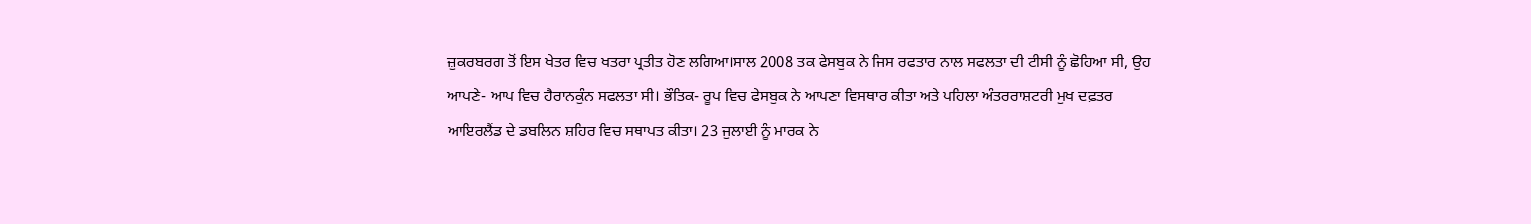ਜ਼ੁਕਰਬਰਗ ਤੋਂ ਇਸ ਖੇਤਰ ਵਿਚ ਖਤਰਾ ਪ੍ਰਤੀਤ ਹੋਣ ਲਗਿਆ।ਸਾਲ 2008 ਤਕ ਫੇਸਬੁਕ ਨੇ ਜਿਸ ਰਫਤਾਰ ਨਾਲ ਸਫਲਤਾ ਦੀ ਟੀਸੀ ਨੂੰ ਛੋਹਿਆ ਸੀ, ਉਹ ਆਪਣੇ- ਆਪ ਵਿਚ ਹੈਰਾਨਕੁੰਨ ਸਫਲਤਾ ਸੀ। ਭੌਤਿਕ- ਰੂਪ ਵਿਚ ਫੇਸਬੁਕ ਨੇ ਆਪਣਾ ਵਿਸਥਾਰ ਕੀਤਾ ਅਤੇ ਪਹਿਲਾ ਅੰਤਰਰਾਸ਼ਟਰੀ ਮੁਖ ਦਫ਼ਤਰ ਆਇਰਲੈਂਡ ਦੇ ਡਬਲਿਨ ਸ਼ਹਿਰ ਵਿਚ ਸਥਾਪਤ ਕੀਤਾ। 23 ਜੁਲਾਈ ਨੂੰ ਮਾਰਕ ਨੇ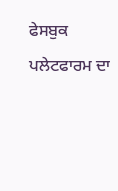ਫੇਸਬੁਕ ਪਲੇਟਫਾਰਮ ਦਾ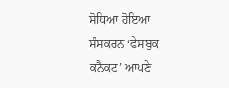ਸੋਧਿਆ ਹੋਇਆ ਸੰਸਕਰਨ ‘ਫੇਸਬੁਕ ਕਨੈਕਟ’ ਆਪਣੇ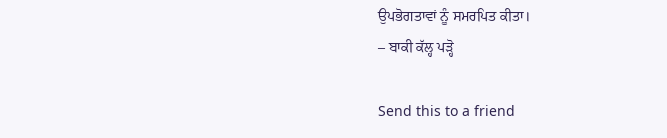ਉਪਭੋਗਤਾਵਾਂ ਨੂੰ ਸਮਰਪਿਤ ਕੀਤਾ।
– ਬਾਕੀ ਕੱਲ੍ਹ ਪੜ੍ਹੋ

Send this to a friend